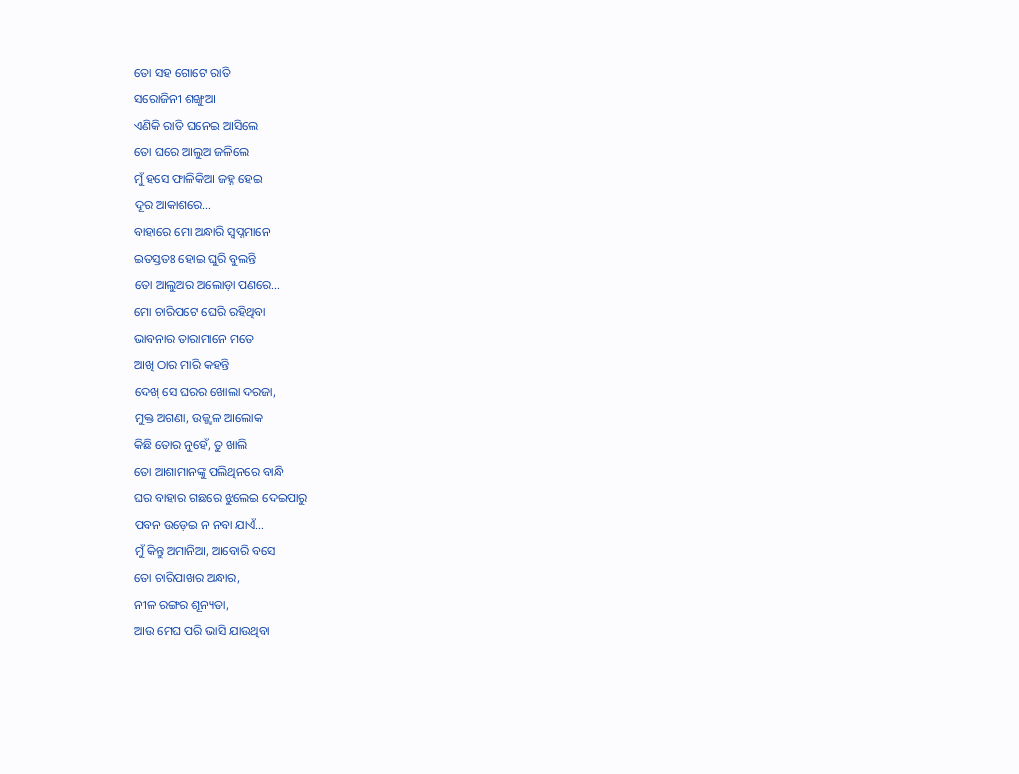ତୋ ସହ ଗୋଟେ ରାତି
ସରୋଜିନୀ ଶଙ୍ଖୁଆ
ଏଣିକି ରାତି ଘନେଇ ଆସିଲେ
ତୋ ଘରେ ଆଲୁଅ ଜଳିଲେ
ମୁଁ ହସେ ଫାଳିକିଆ ଜହ୍ନ ହେଇ
ଦୂର ଆକାଶରେ…
ବାହାରେ ମୋ ଅନ୍ଧାରି ସ୍ୱପ୍ନମାନେ
ଇତସ୍ତତଃ ହୋଇ ଘୁରି ବୁଲନ୍ତି
ତୋ ଆଲୁଅର ଅଲୋଡ଼ା ପଣରେ…
ମୋ ଚାରିପଟେ ଘେରି ରହିଥିବା
ଭାବନାର ତାରାମାନେ ମତେ
ଆଖି ଠାର ମାରି କହନ୍ତି
ଦେଖ୍ ସେ ଘରର ଖୋଲା ଦରଜା,
ମୁକ୍ତ ଅଗଣା, ଉଜ୍ଜ୍ୱଳ ଆଲୋକ
କିଛି ତୋର ନୁହେଁ, ତୁ ଖାଲି
ତୋ ଆଶାମାନଙ୍କୁ ପଲିଥିନରେ ବାନ୍ଧି
ଘର ବାହାର ଗଛରେ ଝୁଲେଇ ଦେଇପାରୁ
ପବନ ଉଡ଼େଇ ନ ନବା ଯାଏଁ…
ମୁଁ କିନ୍ତୁ ଅମାନିଆ, ଆବୋରି ବସେ
ତୋ ଚାରିପାଖର ଅନ୍ଧାର,
ନୀଳ ରଙ୍ଗର ଶୂନ୍ୟତା,
ଆଉ ମେଘ ପରି ଭାସି ଯାଉଥିବା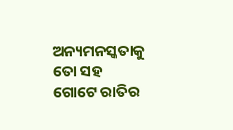ଅନ୍ୟମନସ୍କତାକୁ ତୋ ସହ
ଗୋଟେ ରାତିର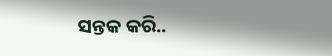ସନ୍ତକ କରି..